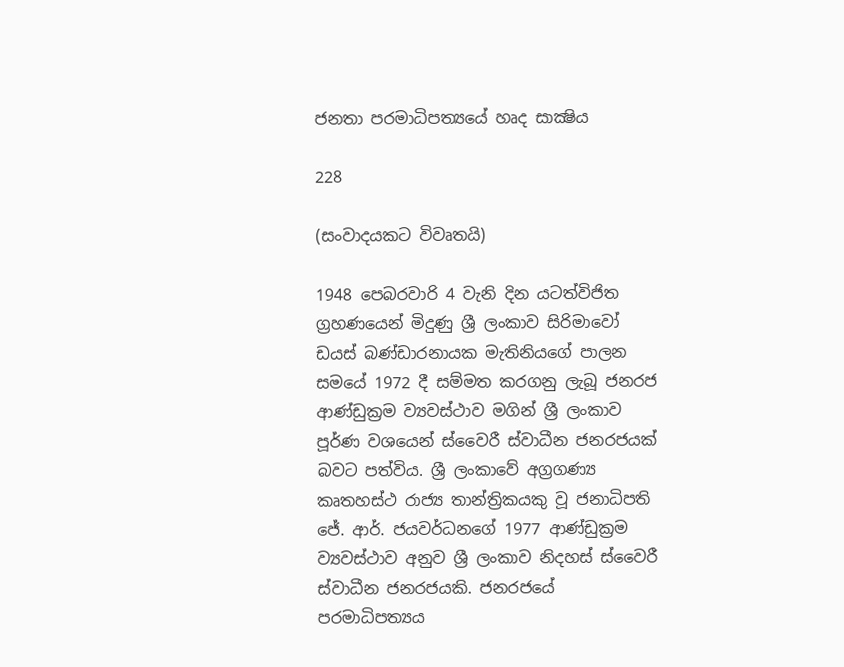ජනතා පරමාධිපත්‍යයේ හෘද සාක්‍ෂිය

228

(සංවාදයකට විවෘතයි)

1948 පෙබරවාරි 4 වැනි දින යටත්විජිත ග්‍රහණයෙන් මිදුණු ශ්‍රී ලංකාව සිරිමාවෝ ඩයස් බණ්ඩාරනායක මැතිනියගේ පාලන සමයේ 1972 දී සම්මත කරගනු ලැබූ ජනරජ ආණ්ඩුක්‍රම ව්‍යවස්ථාව මගින් ශ්‍රී ලංකාව පූර්ණ වශයෙන් ස්වෛරී ස්වාධීන ජනරජයක් බවට පත්විය. ශ්‍රී ලංකාවේ අග්‍රගණ්‍ය කෘතහස්ථ රාජ්‍ය තාන්ත්‍රිකයකු වූ ජනාධිපති ජේ. ආර්. ජයවර්ධනගේ 1977 ආණ්ඩුක්‍රම ව්‍යවස්ථාව අනුව ශ්‍රී ලංකාව නිදහස් ස්වෛරී ස්වාධීන ජනරජයකි. ජනරජයේ පරමාධිපත්‍යය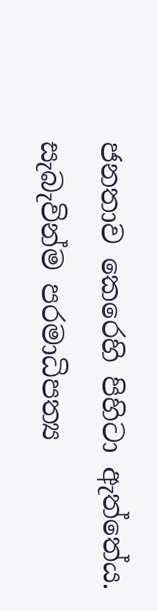ජනතාව කෙරෙහි පිහිටා ඇත්තේය. සැබැවින්ම පරමාධිපත්‍ය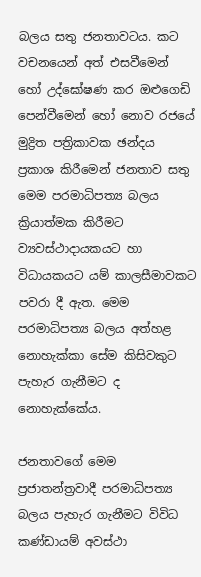බලය සතු ජනතාවටය. කට වචනයෙන් අත් එසවීමෙන් හෝ උද්ඝෝෂණ කර ඔළුගෙඩි පෙන්වීමෙන් හෝ නොව රජයේ මුද්‍රිත පත්‍රිකාවක ඡන්දය ප්‍රකාශ කිරීමෙන් ජනතාව සතු මෙම පරමාධිපත්‍ය බලය ක්‍රියාත්මක කිරීමට ව්‍යවස්ථාදායකයට හා විධායකයට යම් කාලසීමාවකට පවරා දී ඇත. මෙම පරමාධිපත්‍ය බලය අත්හළ නොහැක්කා සේම කිසිවකුට පැහැර ගැනීමට ද නොහැක්කේය.

ජනතාවගේ මෙම ප්‍රජාතන්ත්‍රවාදී පරමාධිපත්‍ය බලය පැහැර ගැනීමට විවිධ කණ්ඩායම් අවස්ථා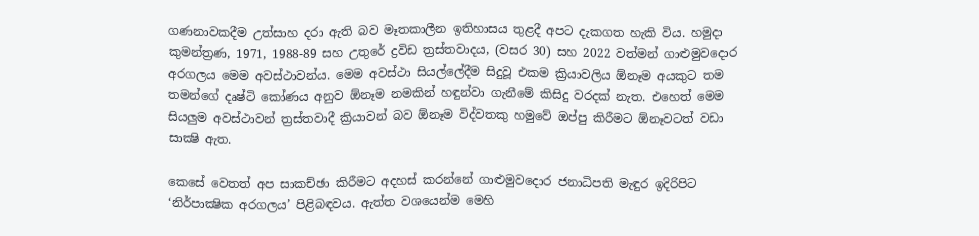ගණනාවකදීම උත්සාහ දරා ඇති බව මෑතකාලීන ඉතිහාසය තුළදී අපට දැකගත හැකි විය. හමුදා කුමන්ත්‍රණ, 1971, 1988-89 සහ උතුරේ ද්‍රවිඩ ත්‍රස්තවාදය, (වසර 30) සහ 2022 වත්මන් ගාළුමුවදොර අරගලය මෙම අවස්ථාවන්ය. මෙම අවස්ථා සියල්ලේදීම සිදුවූ එකම ක්‍රියාවලිය ඕනෑම අයකුට තම තමන්ගේ දෘෂ්ටි කෝණය අනුව ඕනෑම නමකින් හඳුන්වා ගැනීමේ කිසිදු වරදක් නැත. එහෙත් මෙම සියලුම අවස්ථාවන් ත්‍රස්තවාදී ක්‍රියාවන් බව ඕනෑම විද්වතකු හමුවේ ඔප්පු කිරීමට ඕනෑවටත් වඩා සාක්‍ෂි ඇත.

කෙසේ වෙතත් අප සාකච්ඡා කිරීමට අදහස් කරන්නේ ගාළුමුවදොර ජනාධිපති මැඳුර ඉදිරිපිට ‘නිර්පාක්‍ෂික අරගලය’ පිළිබඳවය. ඇත්ත වශයෙන්ම මෙහි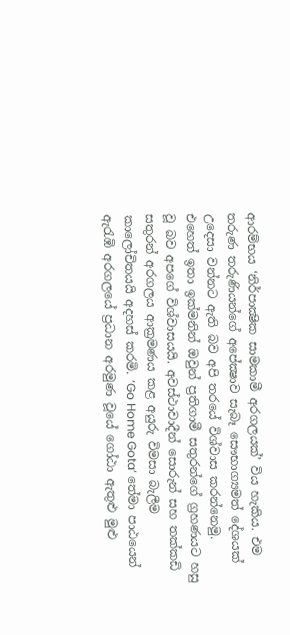ආරම්භය ‘නිර්පාක්‍ෂික සාමකාමී අරගලයක්’ විය හැකිය. එම තරුණ තරුණියන්ගේ අපේක්‍ෂාව සැබෑ සෞභාග්‍යමත් දේශයක් උදෙසා වන්නට ඇති බව අපි තරයේ විශ්වාස කරන්නෙමු. එහෙත් ඉතා ඉක්මනින් ඔවුන් ප්‍රතිගාමී සතුරන්ගේ ග්‍රහණයට හසු වූ බව අපගේ විශ්වාසයයි. අවස්ථාවාදීන් සොරුන් සහ තක්කඩි සතුරන් අරගලය ආක්‍රමණය කළ අයුරු විමසා බැලීම කාලෝචිතයයි අදහස් කරමි. ‘Go Home Gota’ තේමා පාඨයෙන් ඇරැඹි අරගලයේ ප්‍රධාන අරමුණ වූයේ ගෝඨා ඇතුළු මුළු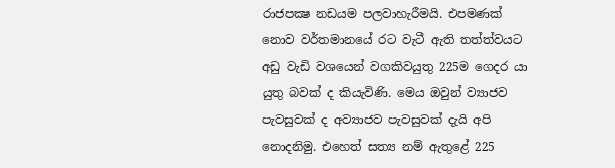රාජපක්‍ෂ නඩයම පලවාහැරීමයි. එපමණක් නොව වර්තමානයේ රට වැටී ඇති තත්ත්වයට අඩු වැඩි වශයෙන් වගකිවයුතු 225ම ගෙදර යා යුතු බවක් ද කියැවිණි. මෙය ඔවුන් ව්‍යාජව පැවසුවක් ද අව්‍යාජව පැවසුවක් දැයි අපි නොදනිමු. එහෙත් සත්‍ය නම් ඇතුළේ 225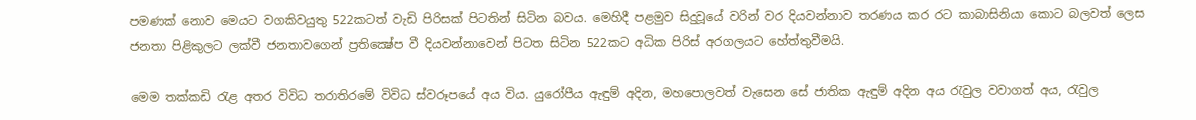පමණක් නොව මෙයට වගකිවයුතු 522කටත් වැඩි පිරිසක් පිටතින් සිටින බවය. මෙහිදී පළමුව සිදුවූයේ වරින් වර දියවන්නාව තරණය කර රට කාබාසිනියා කොට බලවත් ලෙස ජනතා පිළිකුලට ලක්වී ජනතාවගෙන් ප්‍රතික්‍ෂේප වී දියවන්නාවෙන් පිටත සිටින 522කට අධික පිරිස් අරගලයට හේත්තුවීමයි.

මෙම තක්කඩි රැළ අතර විවිධ තරාතිරමේ විවිධ ස්වරූපයේ අය විය. යුරෝපීය ඇඳුම් අදින, මහපොලවත් වැසෙන සේ ජාතික ඇඳුම් අදින අය රැවුල වවාගත් අය, රැවුල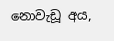නොවැඩූ අය,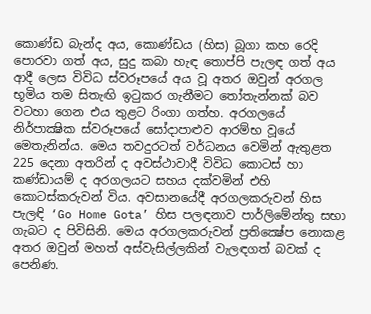කොණ්ඩ බැන්ද අය, කොණ්ඩය (හිස) බූගා කහ රෙදි පොරවා ගත් අය, සුදු කබා හැඳ තොප්පි පැලඳ ගත් අය ආදී ලෙස විවිධ ස්වරූපයේ අය වූ අතර ඔවුන් අරගල භූමිය තම සිතැඟි ඉටුකර ගැනීමට තෝතැන්නක් බව වටහා ගෙන එය තුළට රිංගා ගත්හ. අරගලයේ නිර්පාක්‍ෂික ස්වරූපයේ සෝදාපාළුව ආරම්භ වූයේ මෙතැනින්ය. මෙය තවදුරටත් වර්ධනය වෙමින් ඇතුළත 225 දෙනා අතරින් ද අවස්ථාවාදී විවිධ කොටස් හා කණ්ඩායම් ද අරගලයට සහය දක්වමින් එහි කොටස්කරුවන් විය. අවසානයේදී අරගලකරුවන් හිස පැලඳි ‘Go Home Gota’ හිස පලඳනාව පාර්ලිමේන්තු සභා ගැබට ද පිවිසිනි. මෙය අරගලකරුවන් ප්‍රතික්‍ෂේප නොකළ අතර ඔවුන් මහත් අස්වැසිල්ලකින් වැලඳගත් බවක් ද පෙනිණ.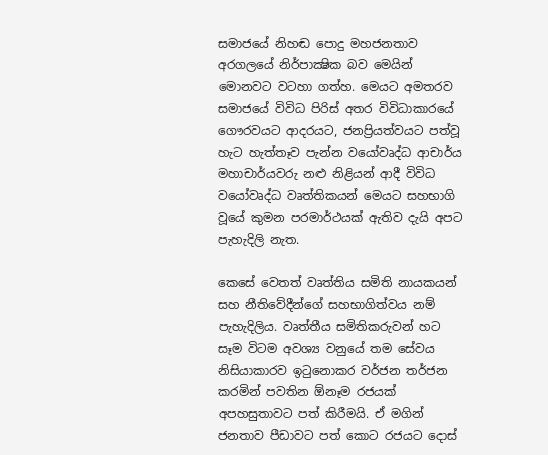සමාජයේ නිහඬ පොදු මහජනතාව අරගලයේ නිර්පාක්‍ෂික බව මෙයින් මොනවට වටහා ගත්හ. මෙයට අමතරව සමාජයේ විවිධ පිරිස් අතර විවිධාකාරයේ ගෞරවයට ආදරයට, ජනප්‍රියත්වයට පත්වූ හැට හැත්තෑව පැන්න වයෝවෘද්ධ ආචාර්ය මහාචාර්යවරු නළු නිළියන් ආදී විවිධ වයෝවෘද්ධ වෘත්තිකයන් මෙයට සහභාගි වූයේ කුමන පරමාර්ථයක් ඇතිව දැයි අපට පැහැදිලි නැත.

කෙසේ වෙතත් වෘත්තිය සමිති නායකයන් සහ නීතිවේදීන්ගේ සහභාගිත්වය නම් පැහැදිලිය. වෘත්තීය සමිතිකරුවන් හට සෑම විටම අවශ්‍ය වනුයේ තම සේවය නිසියාකාරව ඉටුනොකර වර්ජන තර්ජන කරමින් පවතින ඕනෑම රජයක් අපහසුතාවට පත් කිරීමයි. ඒ මගින් ජනතාව පීඩාවට පත් කොට රජයට දොස්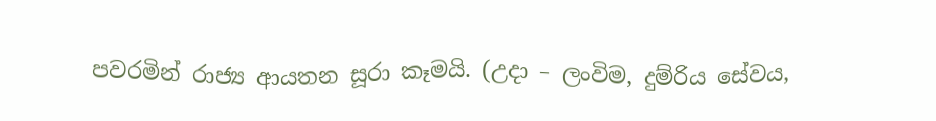පවරමින් රාජ්‍ය ආයතන සූරා කෑමයි. (උදා – ලංවිම, දුම්රිය සේවය,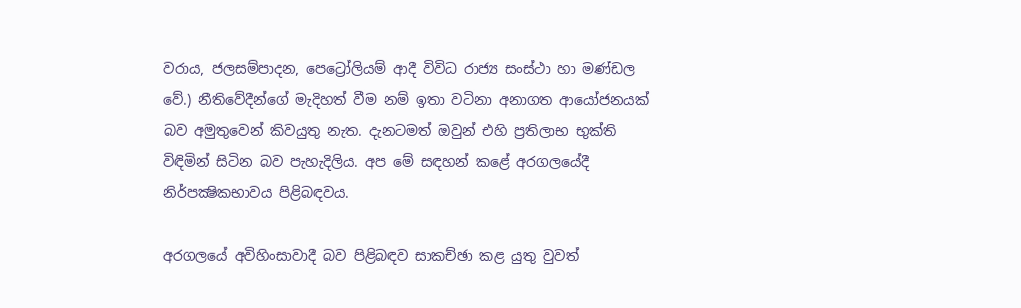වරාය, ජලසම්පාදන, පෙට්‍රෝලියම් ආදී විවිධ රාජ්‍ය සංස්ථා හා මණ්ඩල වේ.) නීතිවේදීන්ගේ මැදිහත් වීම නම් ඉතා වටිනා අනාගත ආයෝජනයක් බව අමුතුවෙන් කිවයුතු නැත. දැනටමත් ඔවුන් එහි ප්‍රතිලාභ භුක්ති විඳිමින් සිටින බව පැහැදිලිය. අප මේ සඳහන් කළේ අරගලයේදී නිර්පක්‍ෂිකභාවය පිළිබඳවය.

අරගලයේ අවිහිංසාවාදී බව පිළිබඳව සාකච්ඡා කළ යුතු වුවත්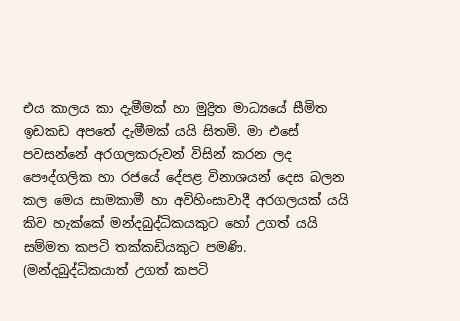එය කාලය කා දැමීමක් හා මුද්‍රිත මාධ්‍යයේ සීමිත ඉඩකඩ අපතේ දැමීමක් යයි සිතමි. මා එසේ පවසන්නේ අරගලකරුවන් විසින් කරන ලද පෞද්ගලික හා රජයේ දේපළ විනාශයන් දෙස බලන කල මෙය සාමකාමී හා අවිහිංසාවාදී අරගලයක් යයි කිව හැක්කේ මන්දබුද්ධිකයකුට හෝ උගත් යයි සම්මත කපටි තක්කඩියකුට පමණි. (මන්දබුද්ධිකයාත් උගත් කපටි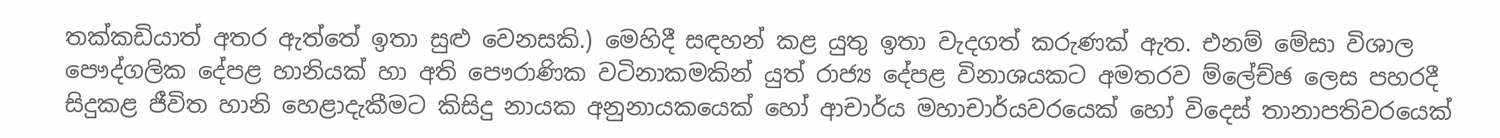තක්කඩියාත් අතර ඇත්තේ ඉතා සුළු වෙනසකි.) මෙහිදී සඳහන් කළ යුතු ඉතා වැදගත් කරුණක් ඇත. එනම් මේසා විශාල පෞද්ගලික දේපළ හානියක් හා අති පෞරාණික වටිනාකමකින් යුත් රාජ්‍ය දේපළ විනාශයකට අමතරව ම්ලේච්ඡ ලෙස පහරදී සිදුකළ ජීවිත හානි හෙළාදැකීමට කිසිදු නායක අනුනායකයෙක් හෝ ආචාර්ය මහාචාර්යවරයෙක් හෝ විදෙස් තානාපතිවරයෙක්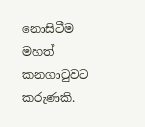නොසිටීම මහත් කනගාටුවට කරුණකි.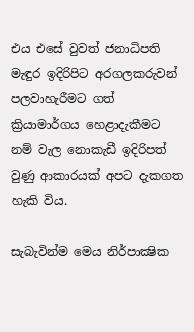එය එසේ වුවත් ජනාධිපති මැඳුර ඉදිරිපිට අරගලකරුවන් පලවාහැරීමට ගත් ක්‍රියාමාර්ගය හෙළාදැකීමට නම් වැල නොකැඩී ඉදිරිපත් වුණු ආකාරයක් අපට දැකගත හැකි විය.

සැබැවින්ම මෙය නිර්පාක්‍ෂික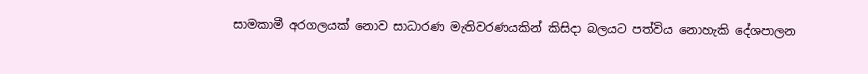සාමකාමී අරගලයක් නොව සාධාරණ මැතිවරණයකින් කිසිදා බලයට පත්විය නොහැකි දේශපාලන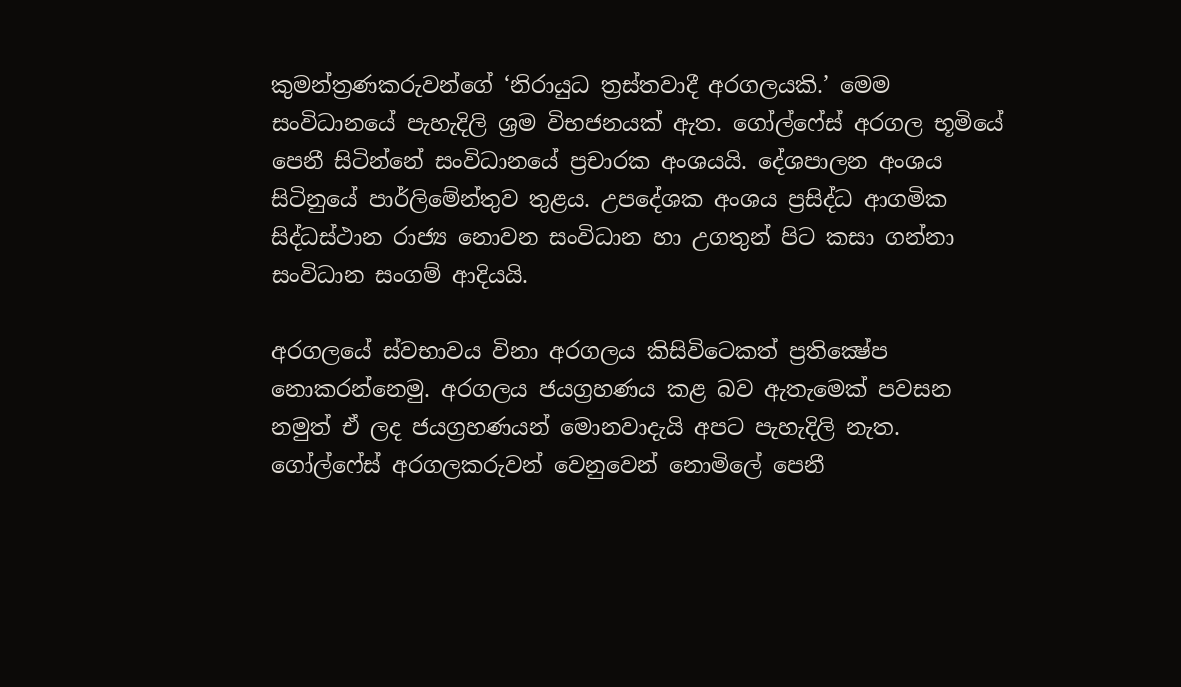කුමන්ත්‍රණකරුවන්ගේ ‘නිරායුධ ත්‍රස්තවාදී අරගලයකි.’ මෙම සංවිධානයේ පැහැදිලි ශ්‍රම විභජනයක් ඇත. ගෝල්ෆේස් අරගල භූමියේ පෙනී සිටින්නේ සංවිධානයේ ප්‍රචාරක අංශයයි. දේශපාලන අංශය සිටිනුයේ පාර්ලිමේන්තුව තුළය. උපදේශක අංශය ප්‍රසිද්ධ ආගමික සිද්ධස්ථාන රාජ්‍ය නොවන සංවිධාන හා උගතුන් පිට කසා ගන්නා සංවිධාන සංගම් ආදියයි.

අරගලයේ ස්වභාවය විනා අරගලය කිසිවිටෙකත් ප්‍රතික්‍ෂේප නොකරන්නෙමු. අරගලය ජයග්‍රහණය කළ බව ඇතැමෙක් පවසන නමුත් ඒ ලද ජයග්‍රහණයන් මොනවාදැයි අපට පැහැදිලි නැත. ගෝල්ෆේස් අරගලකරුවන් වෙනුවෙන් නොමිලේ පෙනී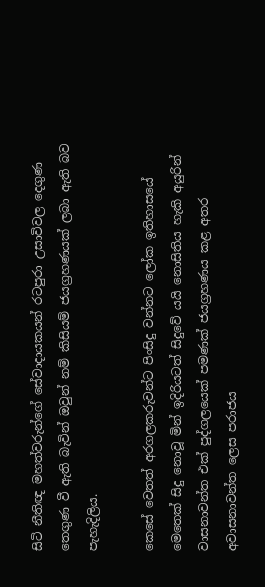සිටි නීතිඥ මහත්වරුන්ගේ සේවාදායකයන් රටපුරා උසාවිවල දෙගුණ තෙගුණ වී ඇති බැවින් ඔවුන් නම් කිසියම් ජයග්‍රහණයක් ලබා ඇති බව පැහැදිලිය.

කෙසේ වෙතත් අරගලකරුවන්ට පිංසිදු වන්නට ලෝක ඉතිහාසයේ මෙතෙක් සිදු නොවූ මින් ඉදිරියටත් සිදුවේ යයි නොසිතිය හැකි අයුරින් වාසනාවන්ත එක් පුද්ගලයෙක් පමණක් ජයග්‍රහණය කළ අතර අවාසනාවන්ත ලෙස පරාජය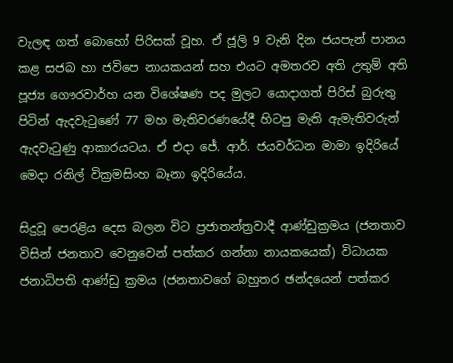වැලඳ ගත් බොහෝ පිරිසක් වූහ. ඒ ජූලි 9 වැනි දින ජයපැන් පානය කළ සජබ හා ජවිපෙ නායකයන් සහ එයට අමතරව අති උතුම් අති පූජ්‍ය ගෞරවාර්හ යන විශේෂණ පද මුලට යොදාගත් පිරිස් බුරුතු පිටින් ඇදවැටුණේ 77 මහ මැතිවරණයේදී හිටපු මැති ඇමැතිවරුන් ඇදවැටුණු ආකාරයටය. ඒ එදා ජේ. ආර්. ජයවර්ධන මාමා ඉදිරියේ මෙදා රනිල් වික්‍රමසිංහ බෑනා ඉදිරියේය.

සිදුවූ පෙරළිය දෙස බලන විට ප්‍රජාතන්ත්‍රවාදී ආණ්ඩුක්‍රමය (ජනතාව විසින් ජනතාව වෙනුවෙන් පත්කර ගන්නා නායකයෙක්) විධායක ජනාධිපති ආණ්ඩු ක්‍රමය (ජනතාවගේ බහුතර ඡන්දයෙන් පත්කර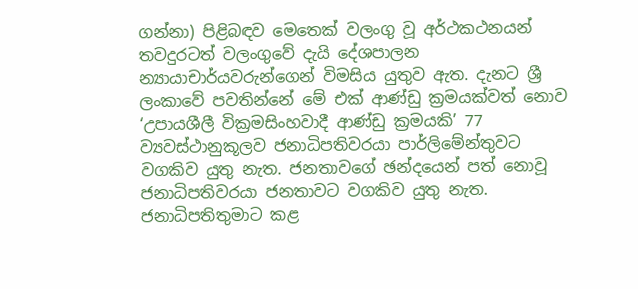ගන්නා) පිළිබඳව මෙතෙක් වලංගු වූ අර්ථකථනයන් තවදුරටත් වලංගුවේ දැයි දේශපාලන න්‍යායාචාර්යවරුන්ගෙන් විමසිය යුතුව ඇත. දැනට ශ්‍රී ලංකාවේ පවතින්නේ මේ එක් ආණ්ඩු ක්‍රමයක්වත් නොව ‘උපායශීලී වික්‍රමසිංහවාදී ආණ්ඩු ක්‍රමයකි’ 77 ව්‍යවස්ථානුකූලව ජනාධිපතිවරයා පාර්ලිමේන්තුවට වගකිව යුතු නැත. ජනතාවගේ ඡන්දයෙන් පත් නොවූ ජනාධිපතිවරයා ජනතාවට වගකිව යුතු නැත. ජනාධිපතිතුමාට කළ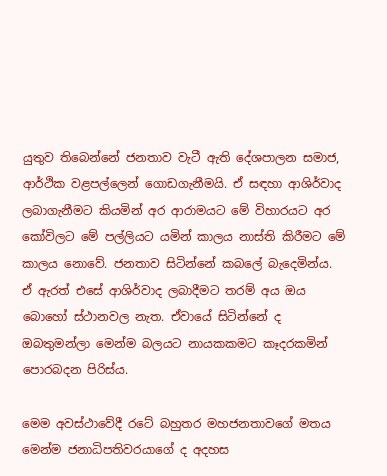යුතුව තිබෙන්නේ ජනතාව වැටී ඇති දේශපාලන සමාජ, ආර්ථික වළපල්ලෙන් ගොඩගැනීමයි. ඒ සඳහා ආශිර්වාද ලබාගැනීමට කියමින් අර ආරාමයට මේ විහාරයට අර කෝවිලට මේ පල්ලියට යමින් කාලය නාස්ති කිරීමට මේ කාලය නොවේ. ජනතාව සිටින්නේ කබලේ බැදෙමින්ය. ඒ ඇරත් එසේ ආශිර්වාද ලබාදීමට තරම් අය ඔය බොහෝ ස්ථානවල නැත. ඒවායේ සිටින්නේ ද ඔබතුමන්ලා මෙන්ම බලයට නායකකමට කෑදරකමින් පොරබදන පිරිස්ය.

මෙම අවස්ථාවේදී රටේ බහුතර මහජනතාවගේ මතය මෙන්ම ජනාධිපතිවරයාගේ ද අදහස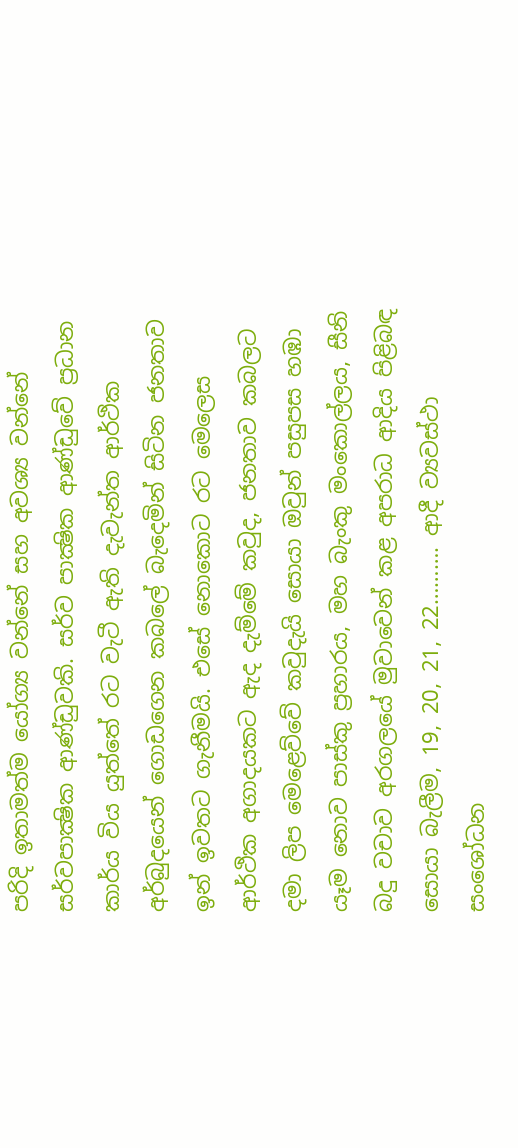පරිදි ඉතාමත්ම යෝග්‍ය වන්නේ සහ අවශ්‍ය වන්නේ සර්වපාක්‍ෂික ආණ්ඩුවකි. සර්ව පාක්‍ෂික ආණ්ඩුවේ ප්‍රධාන කාර්ය විය යුත්තේ රට වැටී ඇති දැවැන්ත ආර්ථික අර්බුදයෙන් ගොඩගෙන කබලේ බැදෙමින් සිටින ජනතාව ඉන් ඉවතට ගැනීමයි. එසේ නොකොට රට මෙලෙස ආර්ථික අගාදයකට ඇද දැම්මේ කවුද, ජනතාව කබලට දමා ලිප මෙළෙව්වේ කවුදැයි සොයා ඔවුන් පසුපස හඹා යෑම නොව පාස්කු ප්‍රහාරය, මහ බැංකු මංකොල්ලය, සීනි බදු වචාව අරගලයේ මුවාවෙන් කළ අපරාධ ආදිය පිළිබඳ සොයා බැලීම, 19, 20, 21, 22………. ආදී ව්‍යවස්ථා සංශෝධන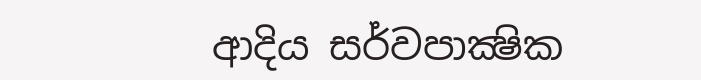ආදිය සර්වපාක්‍ෂික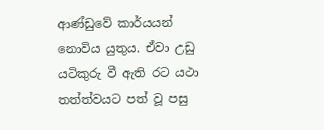ආණ්ඩුවේ කාර්යයන් නොවිය යුතුය. ඒවා උඩු යටිකුරු වී ඇති රට යථා තත්ත්වයට පත් වූ පසු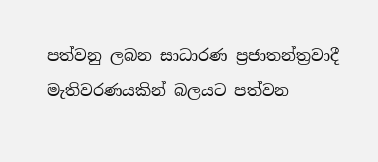පත්වනු ලබන සාධාරණ ප්‍රජාතන්ත්‍රවාදී මැතිවරණයකින් බලයට පත්වන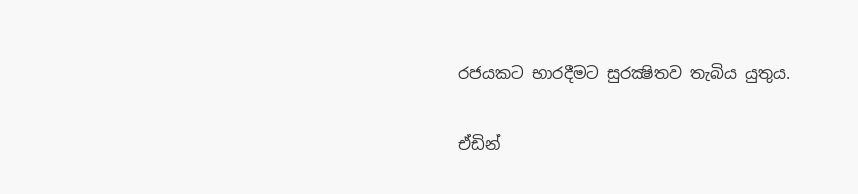රජයකට භාරදීමට සුරක්‍ෂිතව තැබිය යුතුය.

ඒඩින්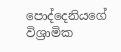පොද්දෙනියගේ
විශ්‍රාමික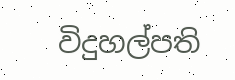විදුහල්පති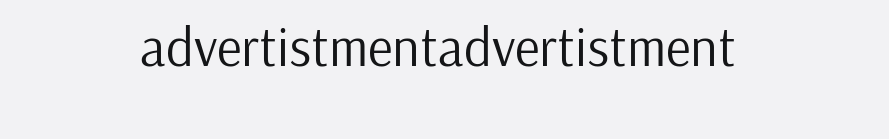advertistmentadvertistment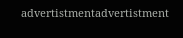advertistmentadvertistment